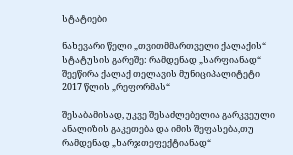სტატიები

ნახევარი წელი „თვითმმართველი ქალაქის“ სტატუსის გარეშე: რამდენად „სარფიანად“ შეეწირა ქალაქ თელავის მუნიციპალიტეტი 2017 წლის „რეფორმას“

შესაბამისად, უკვე შესაძლებელია გარკვეული ანალიზის გაკეთება და იმის შეფასება,თუ რამდენად „ხარჯთეფექტიანად“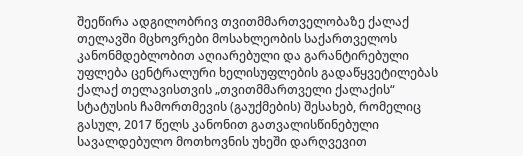შეეწირა ადგილობრივ თვითმმართველობაზე ქალაქ თელავში მცხოვრები მოსახლეობის საქართველოს კანონმდებლობით აღიარებული და გარანტირებული უფლება ცენტრალური ხელისუფლების გადაწყვეტილებას ქალაქ თელავისთვის „თვითმმართველი ქალაქის“ სტატუსის ჩამორთმევის (გაუქმების) შესახებ, რომელიც გასულ, 2017 წელს კანონით გათვალისწინებული სავალდებულო მოთხოვნის უხეში დარღვევით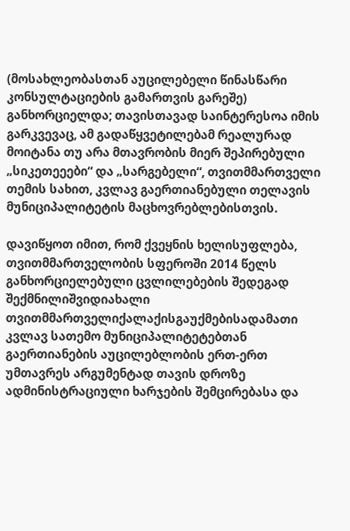(მოსახლეობასთან აუცილებელი წინასწარი კონსულტაციების გამართვის გარეშე) განხორციელდა; თავისთავად საინტერესოა იმის გარკვევაც, ამ გადაწყვეტილებამ რეალურად მოიტანა თუ არა მთავრობის მიერ შეპირებული „სიკეთეეები“ და „სარგებელი“, თვითმმართველი თემის სახით, კვლავ გაერთიანებული თელავის მუნიციპალიტეტის მაცხოვრებლებისთვის.

დავიწყოთ იმით, რომ ქვეყნის ხელისუფლება, თვითმმართველობის სფეროში 2014 წელს განხორციელებული ცვლილებების შედეგად შექმნილიშვიდიახალი თვითმმართველიქალაქისგაუქმებისადამათი კვლავ სათემო მუნიციპალიტეტებთან გაერთიანების აუცილებლობის ერთ-ერთ უმთავრეს არგუმენტად თავის დროზე ადმინისტრაციული ხარჯების შემცირებასა და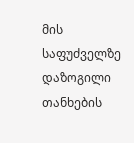მის საფუძველზე დაზოგილი თანხების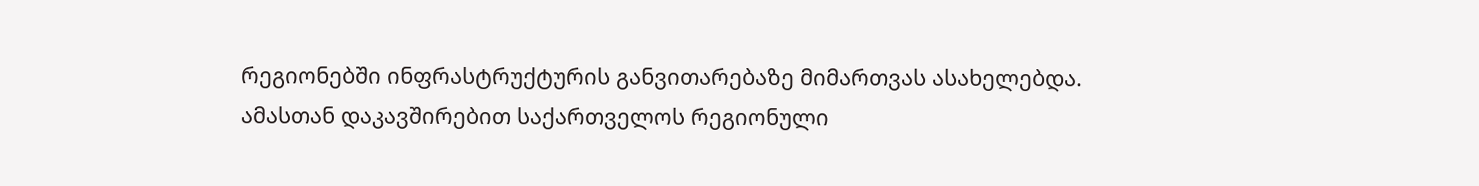რეგიონებში ინფრასტრუქტურის განვითარებაზე მიმართვას ასახელებდა. ამასთან დაკავშირებით საქართველოს რეგიონული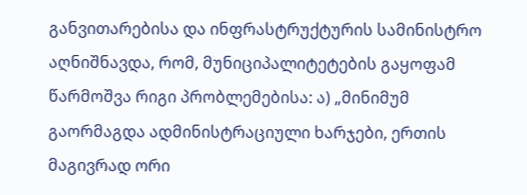განვითარებისა და ინფრასტრუქტურის სამინისტრო აღნიშნავდა, რომ, მუნიციპალიტეტების გაყოფამ წარმოშვა რიგი პრობლემებისა: ა) „მინიმუმ გაორმაგდა ადმინისტრაციული ხარჯები, ერთის მაგივრად ორი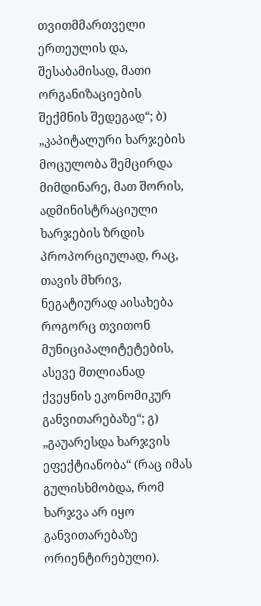თვითმმართველი ერთეულის და, შესაბამისად, მათი ორგანიზაციების შექმნის შედეგად“; ბ) „კაპიტალური ხარჯების მოცულობა შემცირდა მიმდინარე, მათ შორის, ადმინისტრაციული ხარჯების ზრდის პროპორციულად, რაც, თავის მხრივ, ნეგატიურად აისახება როგორც თვითონ მუნიციპალიტეტების, ასევე მთლიანად ქვეყნის ეკონომიკურ განვითარებაზე“; გ) „გაუარესდა ხარჯვის ეფექტიანობა“ (რაც იმას გულისხმობდა, რომ ხარჯვა არ იყო განვითარებაზე ორიენტირებული).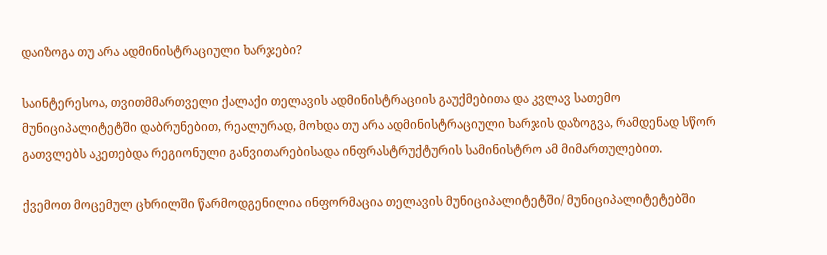დაიზოგა თუ არა ადმინისტრაციული ხარჯები?

საინტერესოა, თვითმმართველი ქალაქი თელავის ადმინისტრაციის გაუქმებითა და კვლავ სათემო მუნიციპალიტეტში დაბრუნებით, რეალურად, მოხდა თუ არა ადმინისტრაციული ხარჯის დაზოგვა, რამდენად სწორ გათვლებს აკეთებდა რეგიონული განვითარებისადა ინფრასტრუქტურის სამინისტრო ამ მიმართულებით.

ქვემოთ მოცემულ ცხრილში წარმოდგენილია ინფორმაცია თელავის მუნიციპალიტეტში/ მუნიციპალიტეტებში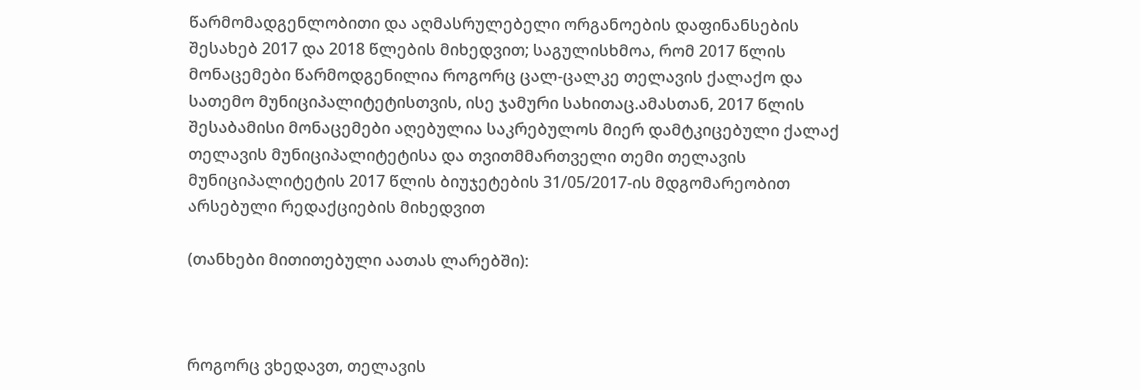წარმომადგენლობითი და აღმასრულებელი ორგანოების დაფინანსების შესახებ 2017 და 2018 წლების მიხედვით; საგულისხმოა, რომ 2017 წლის მონაცემები წარმოდგენილია როგორც ცალ-ცალკე თელავის ქალაქო და სათემო მუნიციპალიტეტისთვის, ისე ჯამური სახითაც.ამასთან, 2017 წლის შესაბამისი მონაცემები აღებულია საკრებულოს მიერ დამტკიცებული ქალაქ თელავის მუნიციპალიტეტისა და თვითმმართველი თემი თელავის მუნიციპალიტეტის 2017 წლის ბიუჯეტების 31/05/2017-ის მდგომარეობით არსებული რედაქციების მიხედვით

(თანხები მითითებული აათას ლარებში):



როგორც ვხედავთ, თელავის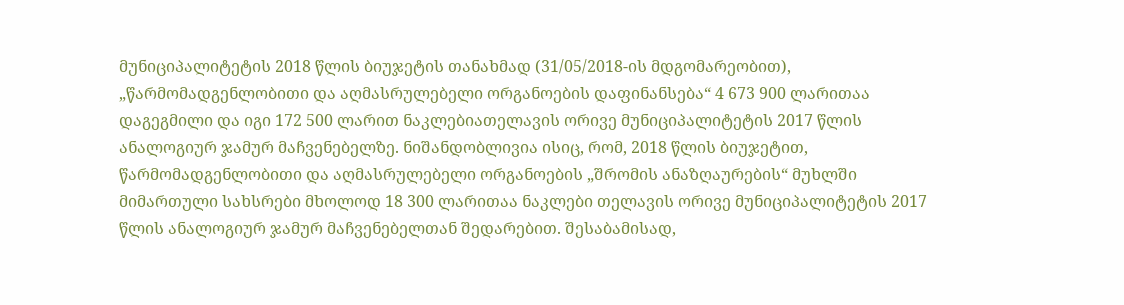მუნიციპალიტეტის 2018 წლის ბიუჯეტის თანახმად (31/05/2018-ის მდგომარეობით), „წარმომადგენლობითი და აღმასრულებელი ორგანოების დაფინანსება“ 4 673 900 ლარითაა დაგეგმილი და იგი 172 500 ლარით ნაკლებიათელავის ორივე მუნიციპალიტეტის 2017 წლის ანალოგიურ ჯამურ მაჩვენებელზე. ნიშანდობლივია ისიც, რომ, 2018 წლის ბიუჯეტით, წარმომადგენლობითი და აღმასრულებელი ორგანოების „შრომის ანაზღაურების“ მუხლში მიმართული სახსრები მხოლოდ 18 300 ლარითაა ნაკლები თელავის ორივე მუნიციპალიტეტის 2017 წლის ანალოგიურ ჯამურ მაჩვენებელთან შედარებით. შესაბამისად,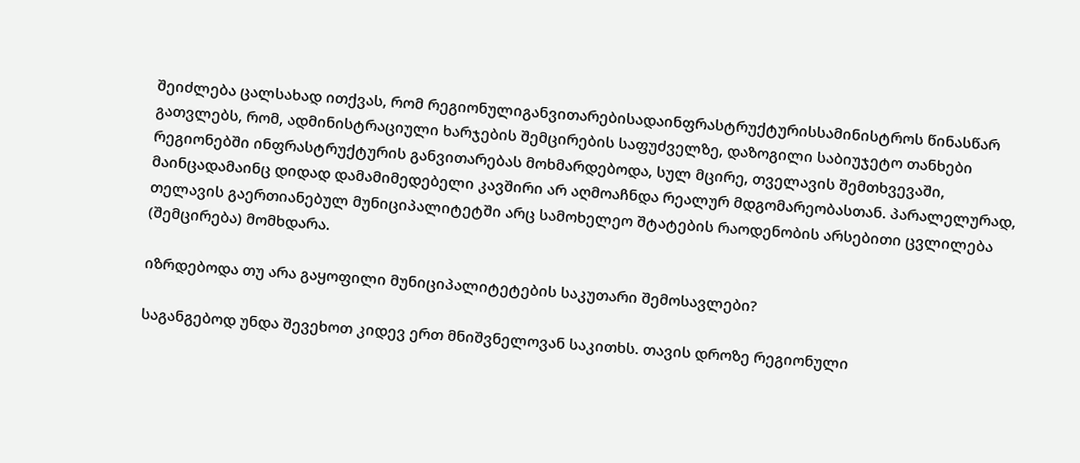შეიძლება ცალსახად ითქვას, რომ რეგიონულიგანვითარებისადაინფრასტრუქტურისსამინისტროს წინასწარ გათვლებს, რომ, ადმინისტრაციული ხარჯების შემცირების საფუძველზე, დაზოგილი საბიუჯეტო თანხები რეგიონებში ინფრასტრუქტურის განვითარებას მოხმარდებოდა, სულ მცირე, თველავის შემთხვევაში, მაინცადამაინც დიდად დამამიმედებელი კავშირი არ აღმოაჩნდა რეალურ მდგომარეობასთან. პარალელურად, თელავის გაერთიანებულ მუნიციპალიტეტში არც სამოხელეო შტატების რაოდენობის არსებითი ცვლილება (შემცირება) მომხდარა.

იზრდებოდა თუ არა გაყოფილი მუნიციპალიტეტების საკუთარი შემოსავლები?

საგანგებოდ უნდა შევეხოთ კიდევ ერთ მნიშვნელოვან საკითხს. თავის დროზე რეგიონული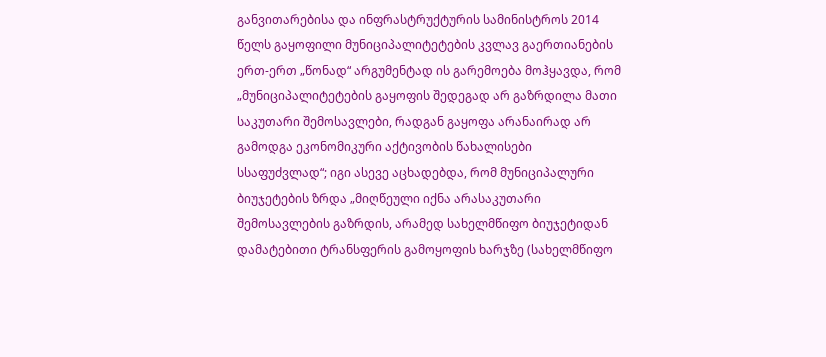განვითარებისა და ინფრასტრუქტურის სამინისტროს 2014 წელს გაყოფილი მუნიციპალიტეტების კვლავ გაერთიანების ერთ-ერთ „წონად“ არგუმენტად ის გარემოება მოჰყავდა, რომ „მუნიციპალიტეტების გაყოფის შედეგად არ გაზრდილა მათი საკუთარი შემოსავლები, რადგან გაყოფა არანაირად არ გამოდგა ეკონომიკური აქტივობის წახალისები სსაფუძვლად“; იგი ასევე აცხადებდა, რომ მუნიციპალური ბიუჯეტების ზრდა „მიღწეული იქნა არასაკუთარი შემოსავლების გაზრდის, არამედ სახელმწიფო ბიუჯეტიდან დამატებითი ტრანსფერის გამოყოფის ხარჯზე (სახელმწიფო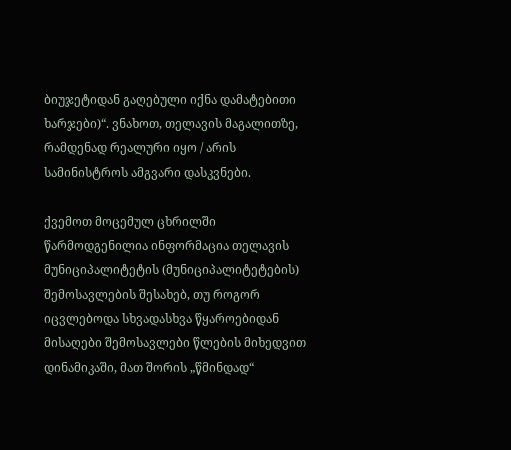ბიუჯეტიდან გაღებული იქნა დამატებითი ხარჯები)“. ვნახოთ, თელავის მაგალითზე, რამდენად რეალური იყო / არის სამინისტროს ამგვარი დასკვნები.

ქვემოთ მოცემულ ცხრილში წარმოდგენილია ინფორმაცია თელავის მუნიციპალიტეტის (მუნიციპალიტეტების) შემოსავლების შესახებ, თუ როგორ იცვლებოდა სხვადასხვა წყაროებიდან მისაღები შემოსავლები წლების მიხედვით დინამიკაში, მათ შორის „წმინდად“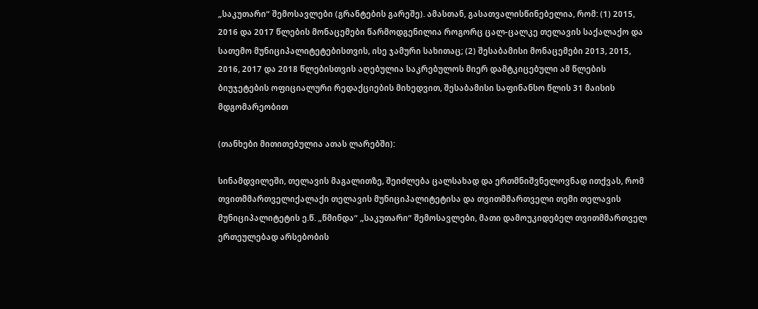„საკუთარი“ შემოსავლები (გრანტების გარეშე). ამასთან, გასათვალისწინებელია, რომ: (1) 2015, 2016 და 2017 წლების მონაცემები წარმოდგენილია როგორც ცალ-ცალკე თელავის საქალაქო და სათემო მუნიციპალიტეტებისთვის, ისე ჯამური სახითაც; (2) შესაბამისი მონაცემები 2013, 2015, 2016, 2017 და 2018 წლებისთვის აღებულია საკრებულოს მიერ დამტკიცებული ამ წლების ბიუჯეტების ოფიციალური რედაქციების მიხედვით, შესაბამისი საფინანსო წლის 31 მაისის მდგომარეობით

(თანხები მითითებულია ათას ლარებში):

სინამდვილეში, თელავის მაგალითზე, შეიძლება ცალსახად და ერთმნიშვნელოვნად ითქვას, რომ თვითმმართველიქალაქი თელავის მუნიციპალიტეტისა და თვითმმართველი თემი თელავის მუნიციპალიტეტის ე.წ. „წმინდა“ „საკუთარი“ შემოსავლები, მათი დამოუკიდებელ თვითმმართველ ერთეულებად არსებობის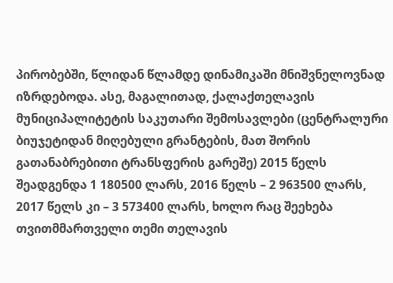პირობებში, წლიდან წლამდე დინამიკაში მნიშვნელოვნად იზრდებოდა. ასე, მაგალითად, ქალაქთელავის მუნიციპალიტეტის საკუთარი შემოსავლები (ცენტრალური ბიუჯეტიდან მიღებული გრანტების, მათ შორის გათანაბრებითი ტრანსფერის გარეშე) 2015 წელს შეადგენდა 1 180500 ლარს, 2016 წელს – 2 963500 ლარს, 2017 წელს კი – 3 573400 ლარს, ხოლო რაც შეეხება თვითმმართველი თემი თელავის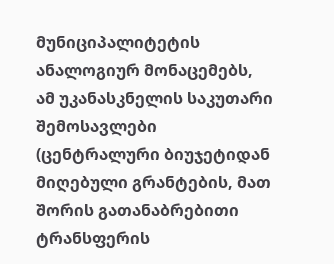მუნიციპალიტეტის ანალოგიურ მონაცემებს, ამ უკანასკნელის საკუთარი შემოსავლები (ცენტრალური ბიუჯეტიდან მიღებული გრანტების, მათ შორის გათანაბრებითი ტრანსფერის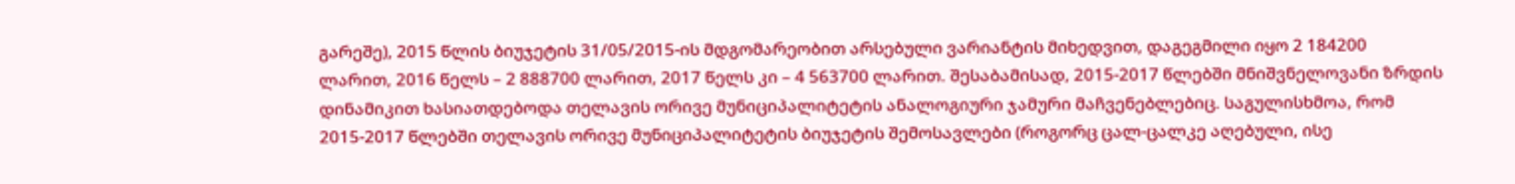გარეშე), 2015 წლის ბიუჯეტის 31/05/2015-ის მდგომარეობით არსებული ვარიანტის მიხედვით, დაგეგმილი იყო 2 184200 ლარით, 2016 წელს – 2 888700 ლარით, 2017 წელს კი – 4 563700 ლარით. შესაბამისად, 2015-2017 წლებში მნიშვნელოვანი ზრდის დინამიკით ხასიათდებოდა თელავის ორივე მუნიციპალიტეტის ანალოგიური ჯამური მაჩვენებლებიც. საგულისხმოა, რომ 2015-2017 წლებში თელავის ორივე მუნიციპალიტეტის ბიუჯეტის შემოსავლები (როგორც ცალ-ცალკე აღებული, ისე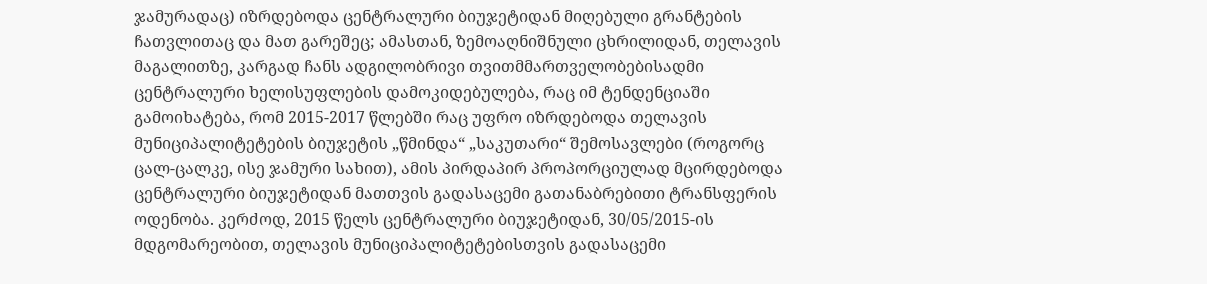ჯამურადაც) იზრდებოდა ცენტრალური ბიუჯეტიდან მიღებული გრანტების ჩათვლითაც და მათ გარეშეც; ამასთან, ზემოაღნიშნული ცხრილიდან, თელავის მაგალითზე, კარგად ჩანს ადგილობრივი თვითმმართველობებისადმი ცენტრალური ხელისუფლების დამოკიდებულება, რაც იმ ტენდენციაში გამოიხატება, რომ 2015-2017 წლებში რაც უფრო იზრდებოდა თელავის მუნიციპალიტეტების ბიუჯეტის „წმინდა“ „საკუთარი“ შემოსავლები (როგორც ცალ-ცალკე, ისე ჯამური სახით), ამის პირდაპირ პროპორციულად მცირდებოდა ცენტრალური ბიუჯეტიდან მათთვის გადასაცემი გათანაბრებითი ტრანსფერის ოდენობა. კერძოდ, 2015 წელს ცენტრალური ბიუჯეტიდან, 30/05/2015-ის მდგომარეობით, თელავის მუნიციპალიტეტებისთვის გადასაცემი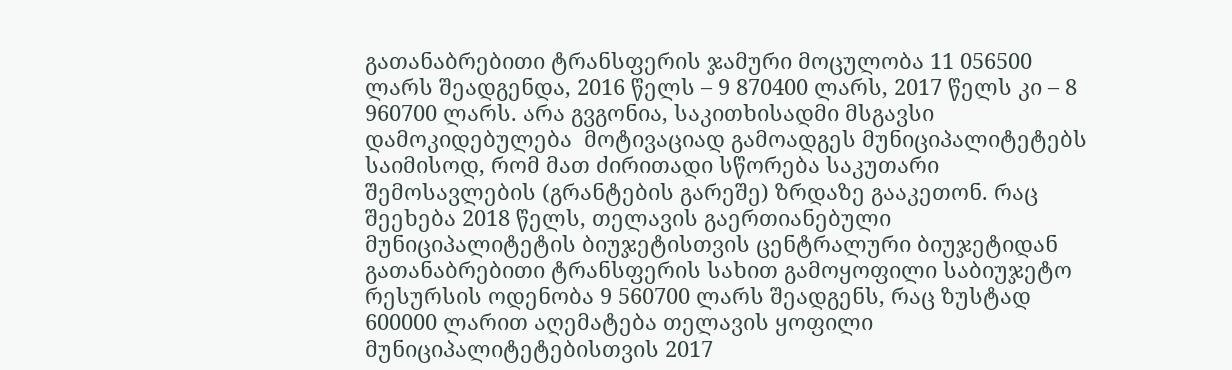გათანაბრებითი ტრანსფერის ჯამური მოცულობა 11 056500 ლარს შეადგენდა, 2016 წელს – 9 870400 ლარს, 2017 წელს კი – 8 960700 ლარს. არა გვგონია, საკითხისადმი მსგავსი დამოკიდებულება  მოტივაციად გამოადგეს მუნიციპალიტეტებს საიმისოდ, რომ მათ ძირითადი სწორება საკუთარი შემოსავლების (გრანტების გარეშე) ზრდაზე გააკეთონ. რაც შეეხება 2018 წელს, თელავის გაერთიანებული მუნიციპალიტეტის ბიუჯეტისთვის ცენტრალური ბიუჯეტიდან გათანაბრებითი ტრანსფერის სახით გამოყოფილი საბიუჯეტო რესურსის ოდენობა 9 560700 ლარს შეადგენს, რაც ზუსტად 600000 ლარით აღემატება თელავის ყოფილი მუნიციპალიტეტებისთვის 2017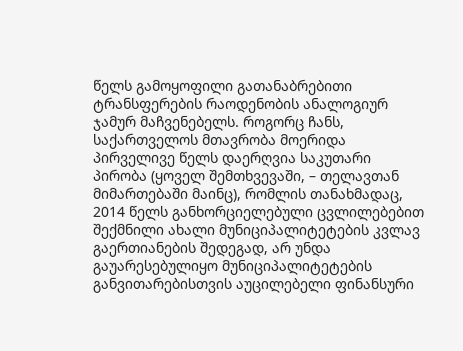წელს გამოყოფილი გათანაბრებითი ტრანსფერების რაოდენობის ანალოგიურ ჯამურ მაჩვენებელს. როგორც ჩანს, საქართველოს მთავრობა მოერიდა პირველივე წელს დაერღვია საკუთარი პირობა (ყოველ შემთხვევაში, – თელავთან მიმართებაში მაინც), რომლის თანახმადაც,  2014 წელს განხორციელებული ცვლილებებით შექმნილი ახალი მუნიციპალიტეტების კვლავ გაერთიანების შედეგად, არ უნდა გაუარესებულიყო მუნიციპალიტეტების განვითარებისთვის აუცილებელი ფინანსური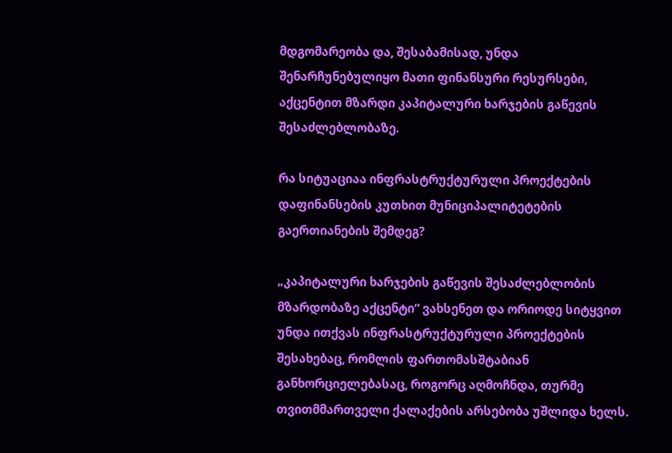მდგომარეობა და, შესაბამისად, უნდა შენარჩუნებულიყო მათი ფინანსური რესურსები, აქცენტით მზარდი კაპიტალური ხარჯების გაწევის შესაძლებლობაზე.

რა სიტუაციაა ინფრასტრუქტურული პროექტების დაფინანსების კუთხით მუნიციპალიტეტების გაერთიანების შემდეგ?

„კაპიტალური ხარჯების გაწევის შესაძლებლობის მზარდობაზე აქცენტი“ ვახსენეთ და ორიოდე სიტყვით უნდა ითქვას ინფრასტრუქტურული პროექტების შესახებაც, რომლის ფართომასშტაბიან განხორციელებასაც, როგორც აღმოჩნდა, თურმე თვითმმართველი ქალაქების არსებობა უშლიდა ხელს.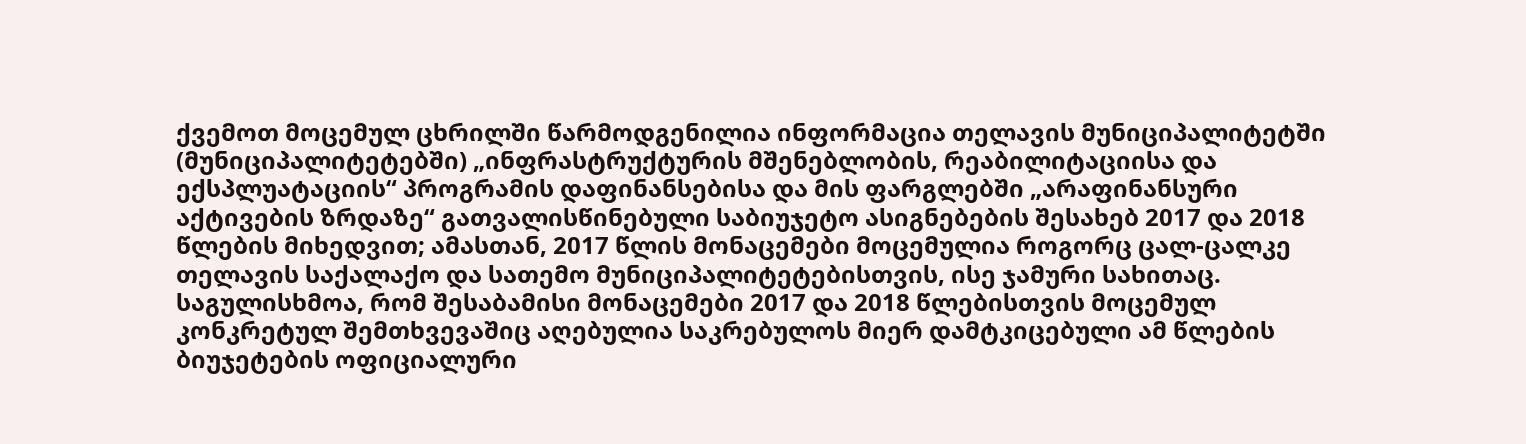ქვემოთ მოცემულ ცხრილში წარმოდგენილია ინფორმაცია თელავის მუნიციპალიტეტში (მუნიციპალიტეტებში) „ინფრასტრუქტურის მშენებლობის, რეაბილიტაციისა და ექსპლუატაციის“ პროგრამის დაფინანსებისა და მის ფარგლებში „არაფინანსური აქტივების ზრდაზე“ გათვალისწინებული საბიუჯეტო ასიგნებების შესახებ 2017 და 2018 წლების მიხედვით; ამასთან, 2017 წლის მონაცემები მოცემულია როგორც ცალ-ცალკე თელავის საქალაქო და სათემო მუნიციპალიტეტებისთვის, ისე ჯამური სახითაც. საგულისხმოა, რომ შესაბამისი მონაცემები 2017 და 2018 წლებისთვის მოცემულ კონკრეტულ შემთხვევაშიც აღებულია საკრებულოს მიერ დამტკიცებული ამ წლების ბიუჯეტების ოფიციალური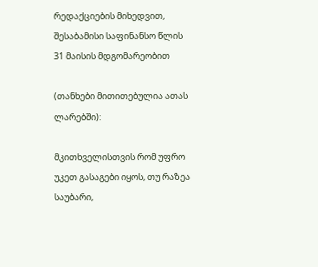რედაქციების მიხედვით, შესაბამისი საფინანსო წლის 31 მაისის მდგომარეობით

(თანხები მითითებულია ათას ლარებში):

მკითხველისთვის რომ უფრო უკეთ გასაგები იყოს, თუ რაზეა საუბარი,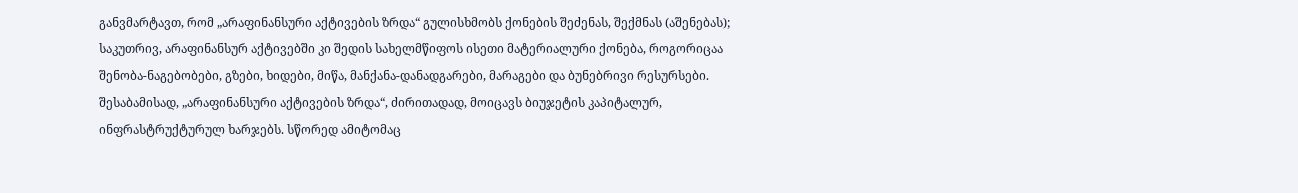განვმარტავთ, რომ „არაფინანსური აქტივების ზრდა“ გულისხმობს ქონების შეძენას, შექმნას (აშენებას); საკუთრივ, არაფინანსურ აქტივებში კი შედის სახელმწიფოს ისეთი მატერიალური ქონება, როგორიცაა შენობა-ნაგებობები, გზები, ხიდები, მიწა, მანქანა-დანადგარები, მარაგები და ბუნებრივი რესურსები. შესაბამისად, „არაფინანსური აქტივების ზრდა“, ძირითადად, მოიცავს ბიუჯეტის კაპიტალურ, ინფრასტრუქტურულ ხარჯებს. სწორედ ამიტომაც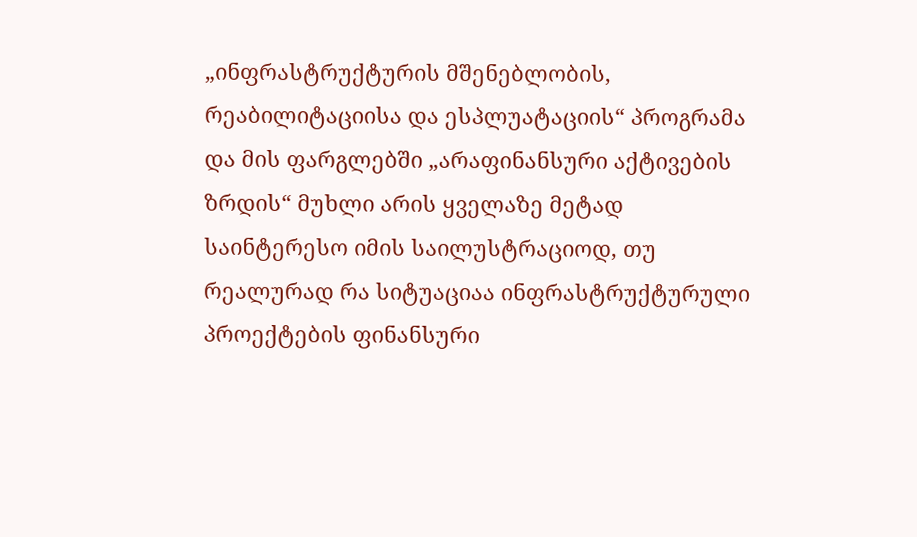„ინფრასტრუქტურის მშენებლობის, რეაბილიტაციისა და ესპლუატაციის“ პროგრამა და მის ფარგლებში „არაფინანსური აქტივების ზრდის“ მუხლი არის ყველაზე მეტად საინტერესო იმის საილუსტრაციოდ, თუ რეალურად რა სიტუაციაა ინფრასტრუქტურული პროექტების ფინანსური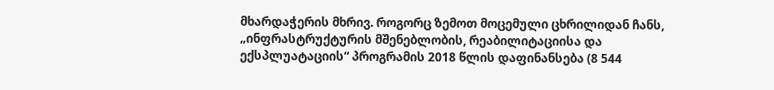მხარდაჭერის მხრივ. როგორც ზემოთ მოცემული ცხრილიდან ჩანს, „ინფრასტრუქტურის მშენებლობის, რეაბილიტაციისა და ექსპლუატაციის“ პროგრამის 2018 წლის დაფინანსება (8 544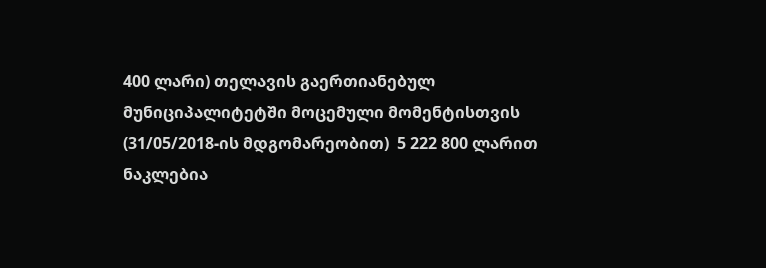400 ლარი) თელავის გაერთიანებულ მუნიციპალიტეტში მოცემული მომენტისთვის (31/05/2018-ის მდგომარეობით)  5 222 800 ლარით ნაკლებია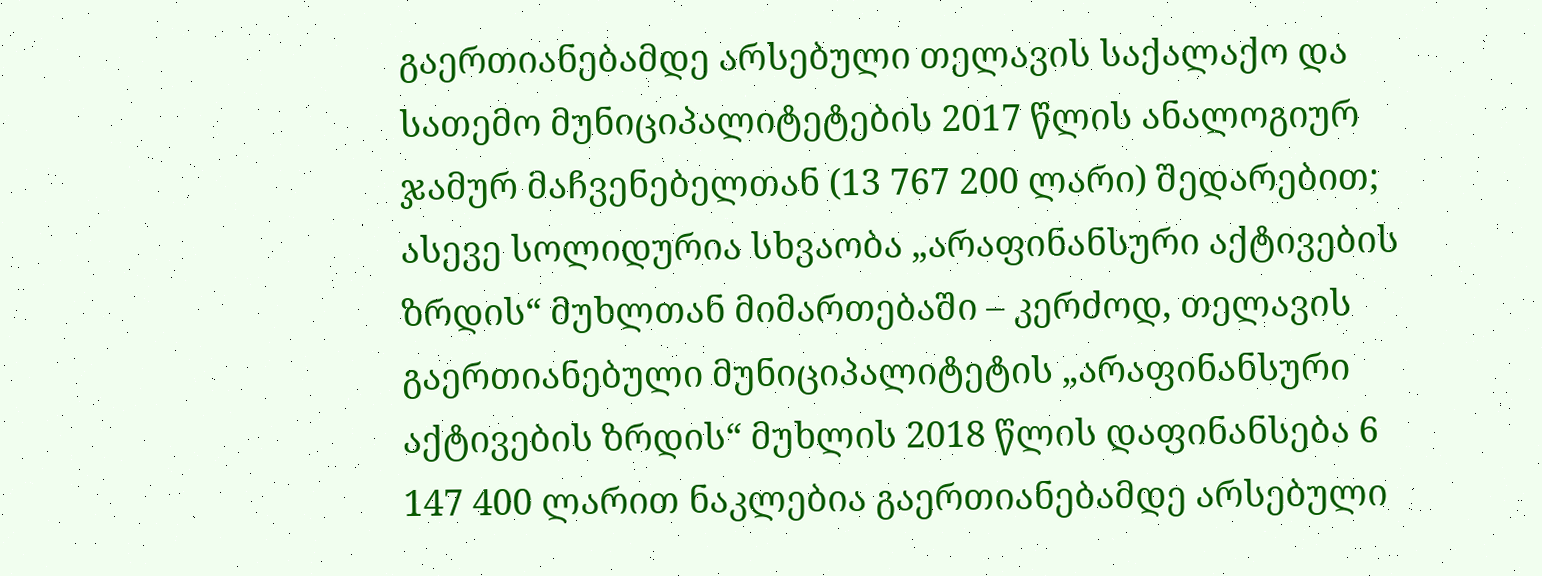გაერთიანებამდე არსებული თელავის საქალაქო და სათემო მუნიციპალიტეტების 2017 წლის ანალოგიურ ჯამურ მაჩვენებელთან (13 767 200 ლარი) შედარებით; ასევე სოლიდურია სხვაობა „არაფინანსური აქტივების ზრდის“ მუხლთან მიმართებაში – კერძოდ, თელავის გაერთიანებული მუნიციპალიტეტის „არაფინანსური აქტივების ზრდის“ მუხლის 2018 წლის დაფინანსება 6 147 400 ლარით ნაკლებია გაერთიანებამდე არსებული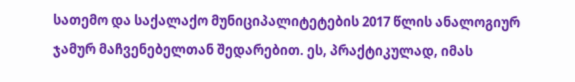სათემო და საქალაქო მუნიციპალიტეტების 2017 წლის ანალოგიურ ჯამურ მაჩვენებელთან შედარებით. ეს, პრაქტიკულად, იმას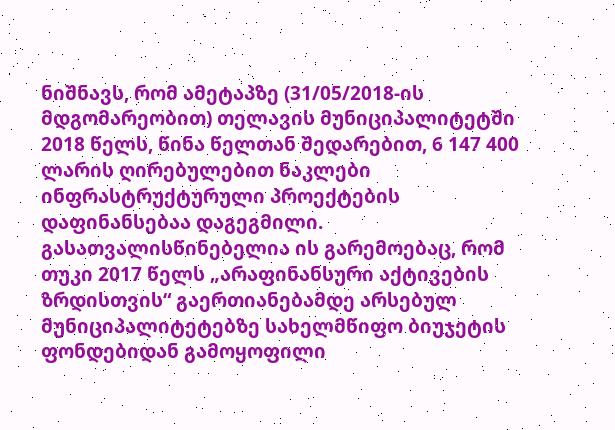ნიშნავს, რომ ამეტაპზე (31/05/2018-ის მდგომარეობით) თელავის მუნიციპალიტეტში 2018 წელს, წინა წელთან შედარებით, 6 147 400 ლარის ღირებულებით ნაკლები ინფრასტრუქტურული პროექტების დაფინანსებაა დაგეგმილი. გასათვალისწინებელია ის გარემოებაც, რომ თუკი 2017 წელს „არაფინანსური აქტივების ზრდისთვის“ გაერთიანებამდე არსებულ მუნიციპალიტეტებზე სახელმწიფო ბიუჯეტის ფონდებიდან გამოყოფილი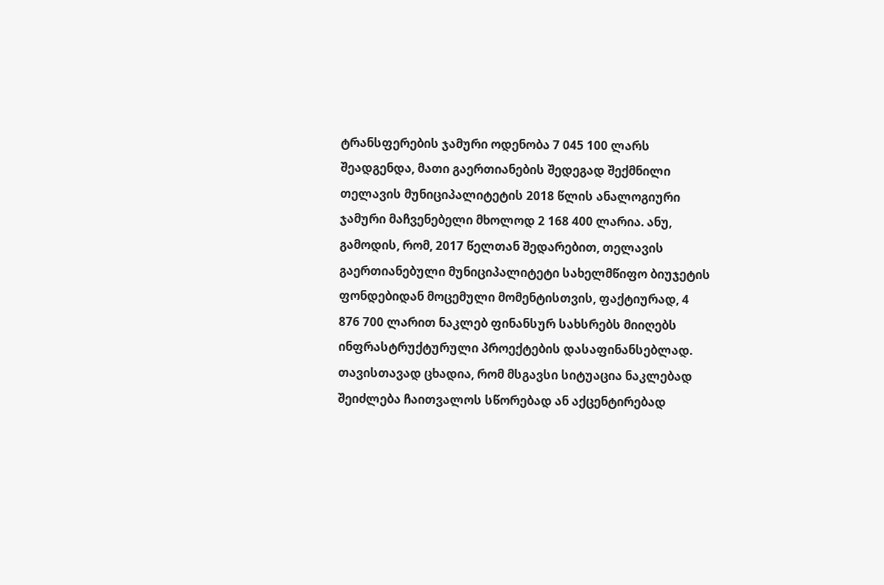ტრანსფერების ჯამური ოდენობა 7 045 100 ლარს შეადგენდა, მათი გაერთიანების შედეგად შექმნილი თელავის მუნიციპალიტეტის 2018 წლის ანალოგიური ჯამური მაჩვენებელი მხოლოდ 2 168 400 ლარია. ანუ, გამოდის, რომ, 2017 წელთან შედარებით, თელავის გაერთიანებული მუნიციპალიტეტი სახელმწიფო ბიუჯეტის ფონდებიდან მოცემული მომენტისთვის, ფაქტიურად, 4 876 700 ლარით ნაკლებ ფინანსურ სახსრებს მიიღებს ინფრასტრუქტურული პროექტების დასაფინანსებლად. თავისთავად ცხადია, რომ მსგავსი სიტუაცია ნაკლებად შეიძლება ჩაითვალოს სწორებად ან აქცენტირებად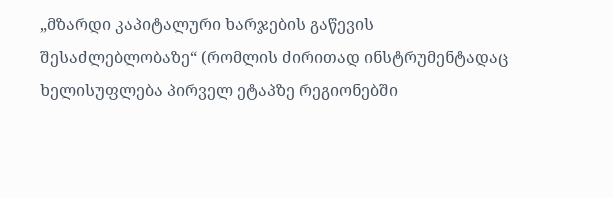„მზარდი კაპიტალური ხარჯების გაწევის შესაძლებლობაზე“ (რომლის ძირითად ინსტრუმენტადაც ხელისუფლება პირველ ეტაპზე რეგიონებში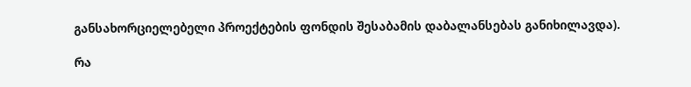განსახორციელებელი პროექტების ფონდის შესაბამის დაბალანსებას განიხილავდა).

რა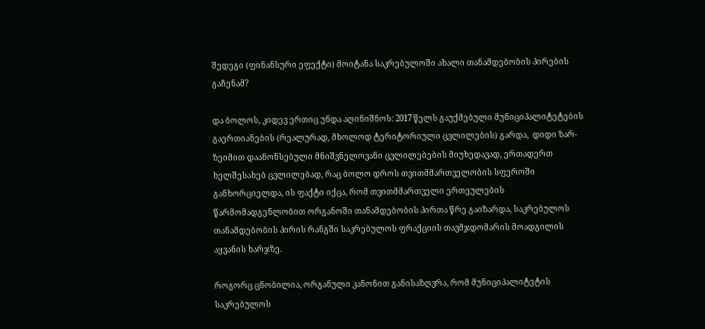შედეგი (ფინანსური ეფექტი) მოიტანა საკრებულოში ახალი თანამდებობის პირების გაჩენამ?

და ბოლოს, კიდევ ერთიც უნდა აღინიშნოს: 2017 წელს გაუქმებული მუნიციპალიტეტების გაერთიანების (რეალურად, მხოლოდ ტერიტორიული ცვლილების) გარდა,  დიდი ზარ-ზეიმით დაანონსებული მნიშვნელოვანი ცვლილებების მიუხედავად, ერთადერთ ხელშესახებ ცვლილებად, რაც ბოლო დროს თვითმმართველობის სფეროში განხორციელდა, ის ფაქტი იქცა, რომ თვითმმართველი ერთეულების წარმომადგენლობით ორგანოში თანამდებობის პირთა წრე გაიზარდა, საკრებულოს თანამდებობის პირის რანგში საკრებულოს ფრაქციის თავმჯდომარის მოადგილის აყვანის ხარჯზე.

როგორც ცნობილია, ორგანული კანონით განისაზღვრა, რომ მუნიციპალიტეტის საკრებულოს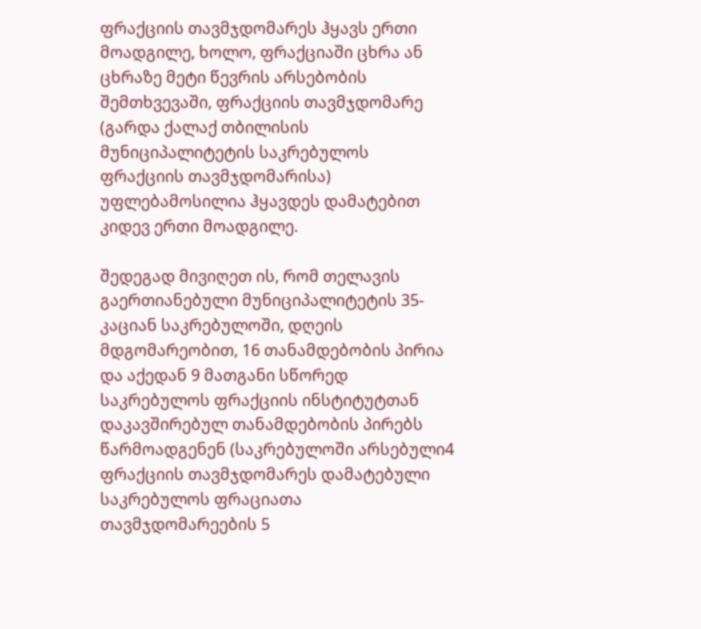ფრაქციის თავმჯდომარეს ჰყავს ერთი მოადგილე, ხოლო, ფრაქციაში ცხრა ან ცხრაზე მეტი წევრის არსებობის შემთხვევაში, ფრაქციის თავმჯდომარე (გარდა ქალაქ თბილისის მუნიციპალიტეტის საკრებულოს ფრაქციის თავმჯდომარისა) უფლებამოსილია ჰყავდეს დამატებით კიდევ ერთი მოადგილე.

შედეგად მივიღეთ ის, რომ თელავის გაერთიანებული მუნიციპალიტეტის 35-კაციან საკრებულოში, დღეის მდგომარეობით, 16 თანამდებობის პირია და აქედან 9 მათგანი სწორედ საკრებულოს ფრაქციის ინსტიტუტთან დაკავშირებულ თანამდებობის პირებს წარმოადგენენ (საკრებულოში არსებული4 ფრაქციის თავმჯდომარეს დამატებული საკრებულოს ფრაციათა თავმჯდომარეების 5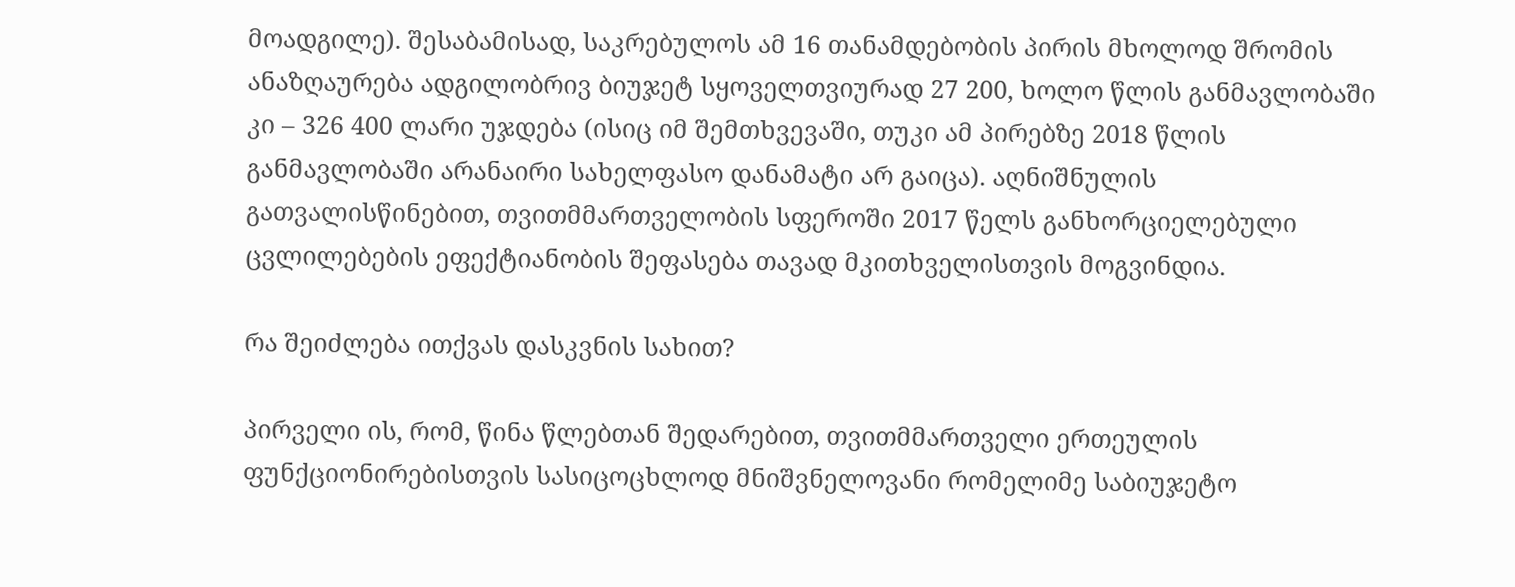მოადგილე). შესაბამისად, საკრებულოს ამ 16 თანამდებობის პირის მხოლოდ შრომის ანაზღაურება ადგილობრივ ბიუჯეტ სყოველთვიურად 27 200, ხოლო წლის განმავლობაში კი – 326 400 ლარი უჯდება (ისიც იმ შემთხვევაში, თუკი ამ პირებზე 2018 წლის განმავლობაში არანაირი სახელფასო დანამატი არ გაიცა). აღნიშნულის გათვალისწინებით, თვითმმართველობის სფეროში 2017 წელს განხორციელებული ცვლილებების ეფექტიანობის შეფასება თავად მკითხველისთვის მოგვინდია.

რა შეიძლება ითქვას დასკვნის სახით?

პირველი ის, რომ, წინა წლებთან შედარებით, თვითმმართველი ერთეულის ფუნქციონირებისთვის სასიცოცხლოდ მნიშვნელოვანი რომელიმე საბიუჯეტო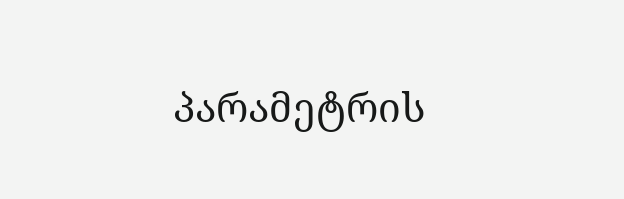პარამეტრის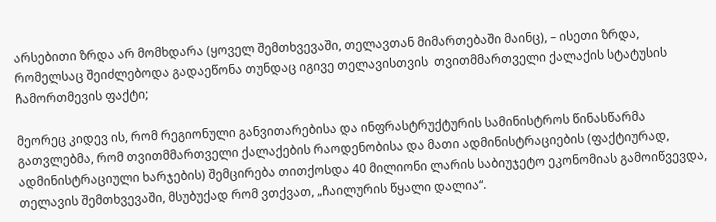არსებითი ზრდა არ მომხდარა (ყოველ შემთხვევაში, თელავთან მიმართებაში მაინც), – ისეთი ზრდა, რომელსაც შეიძლებოდა გადაეწონა თუნდაც იგივე თელავისთვის  თვითმმართველი ქალაქის სტატუსის ჩამორთმევის ფაქტი;

მეორეც კიდევ ის, რომ რეგიონული განვითარებისა და ინფრასტრუქტურის სამინისტროს წინასწარმა გათვლებმა, რომ თვითმმართველი ქალაქების რაოდენობისა და მათი ადმინისტრაციების (ფაქტიურად, ადმინისტრაციული ხარჯების) შემცირება თითქოსდა 40 მილიონი ლარის საბიუჯეტო ეკონომიას გამოიწვევდა, თელავის შემთხვევაში, მსუბუქად რომ ვთქვათ, „ჩაილურის წყალი დალია“.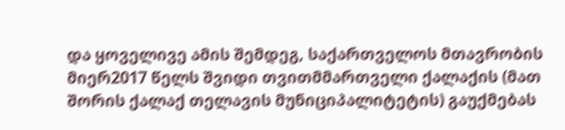და ყოველივე ამის შემდეგ, საქართველოს მთავრობის მიერ2017 წელს შვიდი თვითმმართველი ქალაქის (მათ შორის ქალაქ თელავის მუნიციპალიტეტის) გაუქმებას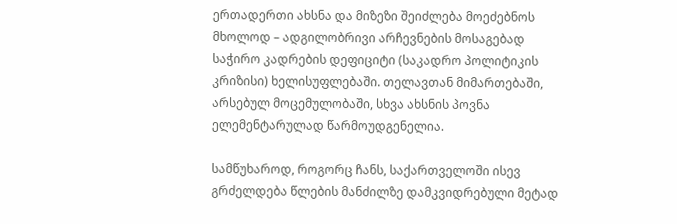ერთადერთი ახსნა და მიზეზი შეიძლება მოეძებნოს მხოლოდ – ადგილობრივი არჩევნების მოსაგებად საჭირო კადრების დეფიციტი (საკადრო პოლიტიკის კრიზისი) ხელისუფლებაში. თელავთან მიმართებაში, არსებულ მოცემულობაში, სხვა ახსნის პოვნა ელემენტარულად წარმოუდგენელია.

სამწუხაროდ, როგორც ჩანს, საქართველოში ისევ გრძელდება წლების მანძილზე დამკვიდრებული მეტად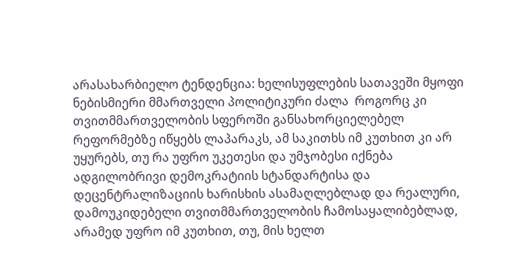არასახარბიელო ტენდენცია: ხელისუფლების სათავეში მყოფი ნებისმიერი მმართველი პოლიტიკური ძალა  როგორც კი თვითმმართველობის სფეროში განსახორციელებელ რეფორმებზე იწყებს ლაპარაკს, ამ საკითხს იმ კუთხით კი არ უყურებს, თუ რა უფრო უკეთესი და უმჯობესი იქნება ადგილობრივი დემოკრატიის სტანდარტისა და დეცენტრალიზაციის ხარისხის ასამაღლებლად და რეალური, დამოუკიდებელი თვითმმართველობის ჩამოსაყალიბებლად, არამედ უფრო იმ კუთხით, თუ, მის ხელთ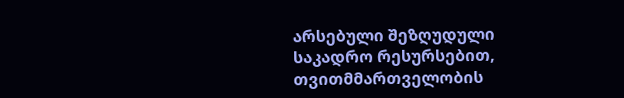არსებული შეზღუდული საკადრო რესურსებით, თვითმმართველობის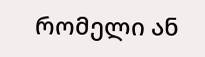რომელი ან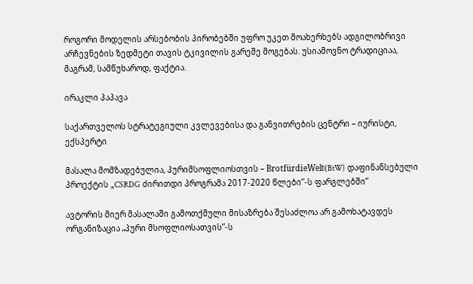როგორი მოდელის არსებობის პირობებში უფრო უკეთ მოახერხებს ადგილობრივი არჩევნების ზედმეტი თავის ტკივილის გარეშე მოგებას. უსიამოვნო ტრადიციაა, მაგრამ, სამწუხაროდ, ფაქტია.

ირაკლი პაპავა

საქართველოს სტრატეგიული კვლევებისა და განვითრების ცენტრი – იურისტი, ექსპერტი

მასალა მომზადებულია, პურიმსოფლიოსთვის – BrotfürdieWelt(BtW) დაფინანსებული პროექტის „CSRDG ძირითდი პროგრამა 2017-2020 წლები“-ს ფარგლებში“

ავტორის მიერ მასალაში გამოთქმული მისაზრება შესაძლოა არ გამოხატავდეს ორგანიზაცია „პური მსოფლიოსათვის“-ს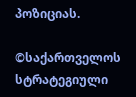პოზიციას.

©საქართველოს სტრატეგიული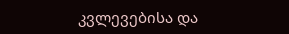კვლევებისა და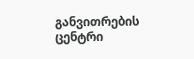განვითრების ცენტრი